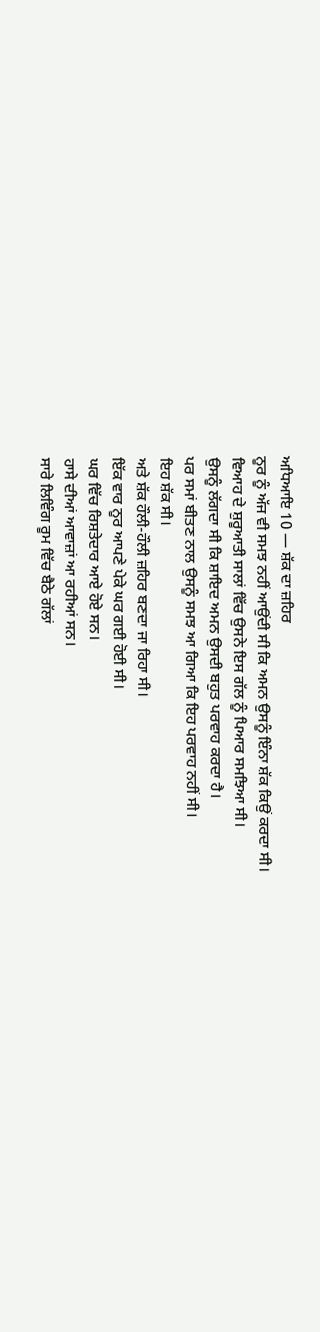ਅਧਿਆਇ 10 — ਸ਼ੱਕ ਦਾ ਜ਼ਹਿਰ
ਨੂਰ ਨੂੰ ਅੱਜ ਵੀ ਸਮਝ ਨਹੀਂ ਆਉਂਦੀ ਸੀ ਕਿ ਅਮਨ ਉਸਨੂੰ ਇੰਨਾ ਸ਼ੱਕ ਕਿਉਂ ਕਰਦਾ ਸੀ।
ਵਿਆਹ ਦੇ ਸ਼ੁਰੂਆਤੀ ਸਾਲਾਂ ਵਿੱਚ ਉਸਨੇ ਇਸ ਗੱਲ ਨੂੰ ਪਿਆਰ ਸਮਝਿਆ ਸੀ।
ਉਸਨੂੰ ਲੱਗਦਾ ਸੀ ਕਿ ਸ਼ਾਇਦ ਅਮਨ ਉਸਦੀ ਬਹੁਤ ਪਰਵਾਹ ਕਰਦਾ ਹੈ।
ਪਰ ਸਮਾਂ ਬੀਤਣ ਨਾਲ ਉਸਨੂੰ ਸਮਝ ਆ ਗਿਆ ਕਿ ਇਹ ਪਰਵਾਹ ਨਹੀਂ ਸੀ।
ਇਹ ਸ਼ੱਕ ਸੀ।
ਅਤੇ ਸ਼ੱਕ ਹੌਲੀ-ਹੌਲੀ ਜ਼ਹਿਰ ਬਣਦਾ ਜਾ ਰਿਹਾ ਸੀ।
ਇੱਕ ਵਾਰ ਨੂਰ ਆਪਣੇ ਪੇਕੇ ਘਰ ਗਈ ਹੋਈ ਸੀ।
ਘਰ ਵਿੱਚ ਰਿਸ਼ਤੇਦਾਰ ਆਏ ਹੋਏ ਸਨ।
ਹਾਸੇ ਦੀਆਂ ਆਵਾਜ਼ਾਂ ਆ ਰਹੀਆਂ ਸਨ।
ਸਾਰੇ ਲਿਵਿੰਗ ਰੂਮ ਵਿੱਚ ਬੈਠੇ ਗੱਲਾਂ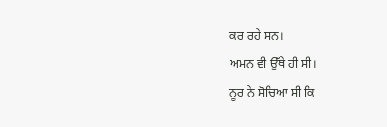ਕਰ ਰਹੇ ਸਨ।
ਅਮਨ ਵੀ ਉੱਥੇ ਹੀ ਸੀ।
ਨੂਰ ਨੇ ਸੋਚਿਆ ਸੀ ਕਿ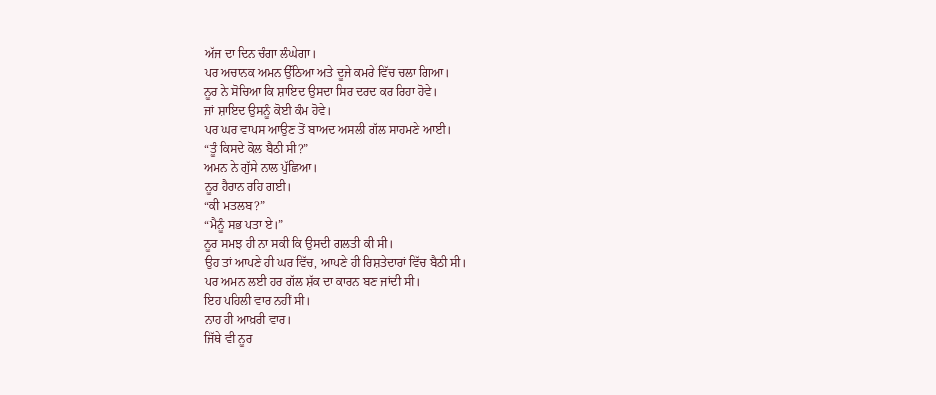ਅੱਜ ਦਾ ਦਿਨ ਚੰਗਾ ਲੰਘੇਗਾ।
ਪਰ ਅਚਾਨਕ ਅਮਨ ਉੱਠਿਆ ਅਤੇ ਦੂਜੇ ਕਮਰੇ ਵਿੱਚ ਚਲਾ ਗਿਆ।
ਨੂਰ ਨੇ ਸੋਚਿਆ ਕਿ ਸ਼ਾਇਦ ਉਸਦਾ ਸਿਰ ਦਰਦ ਕਰ ਰਿਹਾ ਹੋਵੇ।
ਜਾਂ ਸ਼ਾਇਦ ਉਸਨੂੰ ਕੋਈ ਕੰਮ ਹੋਵੇ।
ਪਰ ਘਰ ਵਾਪਸ ਆਉਣ ਤੋਂ ਬਾਅਦ ਅਸਲੀ ਗੱਲ ਸਾਹਮਣੇ ਆਈ।
“ਤੂੰ ਕਿਸਦੇ ਕੋਲ ਬੈਠੀ ਸੀ?”
ਅਮਨ ਨੇ ਗੁੱਸੇ ਨਾਲ ਪੁੱਛਿਆ।
ਨੂਰ ਹੈਰਾਨ ਰਹਿ ਗਈ।
“ਕੀ ਮਤਲਬ?”
“ਮੈਨੂੰ ਸਭ ਪਤਾ ਏ।”
ਨੂਰ ਸਮਝ ਹੀ ਨਾ ਸਕੀ ਕਿ ਉਸਦੀ ਗਲਤੀ ਕੀ ਸੀ।
ਉਹ ਤਾਂ ਆਪਣੇ ਹੀ ਘਰ ਵਿੱਚ, ਆਪਣੇ ਹੀ ਰਿਸ਼ਤੇਦਾਰਾਂ ਵਿੱਚ ਬੈਠੀ ਸੀ।
ਪਰ ਅਮਨ ਲਈ ਹਰ ਗੱਲ ਸ਼ੱਕ ਦਾ ਕਾਰਨ ਬਣ ਜਾਂਦੀ ਸੀ।
ਇਹ ਪਹਿਲੀ ਵਾਰ ਨਹੀਂ ਸੀ।
ਨਾਹ ਹੀ ਆਖ਼ਰੀ ਵਾਰ।
ਜਿੱਥੇ ਵੀ ਨੂਰ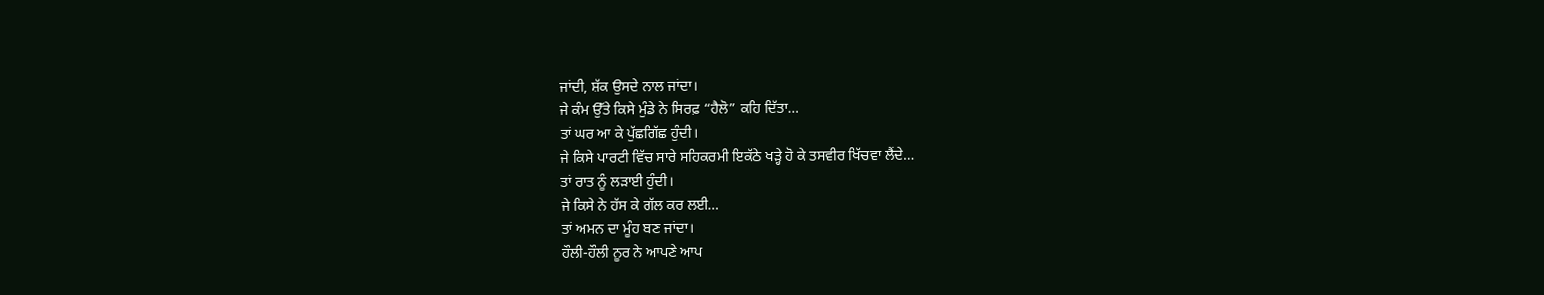ਜਾਂਦੀ, ਸ਼ੱਕ ਉਸਦੇ ਨਾਲ ਜਾਂਦਾ।
ਜੇ ਕੰਮ ਉੱਤੇ ਕਿਸੇ ਮੁੰਡੇ ਨੇ ਸਿਰਫ਼ “ਹੈਲੋ” ਕਹਿ ਦਿੱਤਾ…
ਤਾਂ ਘਰ ਆ ਕੇ ਪੁੱਛਗਿੱਛ ਹੁੰਦੀ।
ਜੇ ਕਿਸੇ ਪਾਰਟੀ ਵਿੱਚ ਸਾਰੇ ਸਹਿਕਰਮੀ ਇਕੱਠੇ ਖੜ੍ਹੇ ਹੋ ਕੇ ਤਸਵੀਰ ਖਿੱਚਵਾ ਲੈਂਦੇ…
ਤਾਂ ਰਾਤ ਨੂੰ ਲੜਾਈ ਹੁੰਦੀ।
ਜੇ ਕਿਸੇ ਨੇ ਹੱਸ ਕੇ ਗੱਲ ਕਰ ਲਈ…
ਤਾਂ ਅਮਨ ਦਾ ਮੂੰਹ ਬਣ ਜਾਂਦਾ।
ਹੌਲੀ-ਹੌਲੀ ਨੂਰ ਨੇ ਆਪਣੇ ਆਪ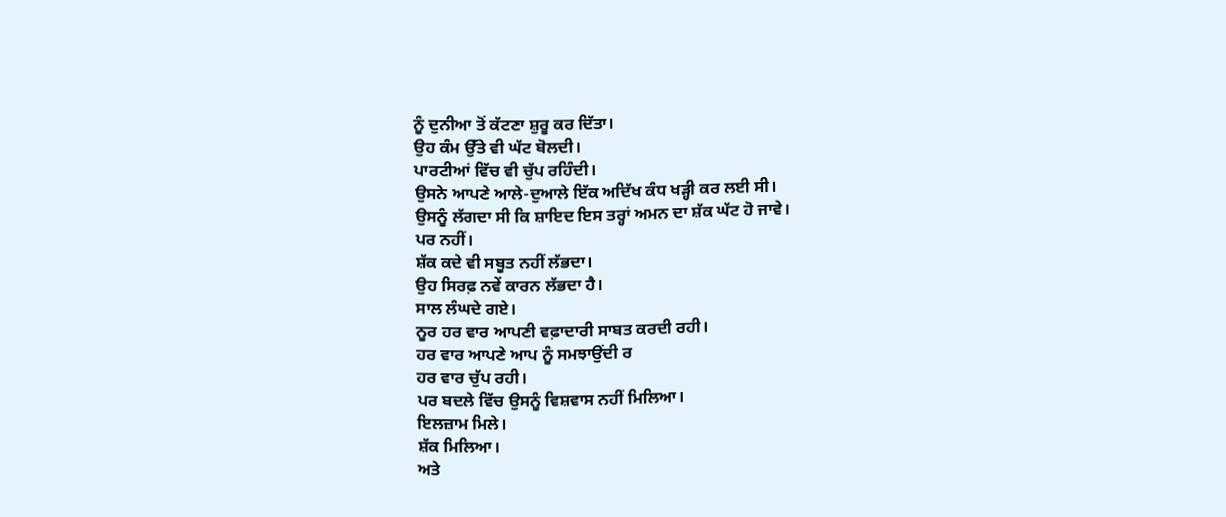ਨੂੰ ਦੁਨੀਆ ਤੋਂ ਕੱਟਣਾ ਸ਼ੁਰੂ ਕਰ ਦਿੱਤਾ।
ਉਹ ਕੰਮ ਉੱਤੇ ਵੀ ਘੱਟ ਬੋਲਦੀ।
ਪਾਰਟੀਆਂ ਵਿੱਚ ਵੀ ਚੁੱਪ ਰਹਿੰਦੀ।
ਉਸਨੇ ਆਪਣੇ ਆਲੇ-ਦੁਆਲੇ ਇੱਕ ਅਦਿੱਖ ਕੰਧ ਖੜ੍ਹੀ ਕਰ ਲਈ ਸੀ।
ਉਸਨੂੰ ਲੱਗਦਾ ਸੀ ਕਿ ਸ਼ਾਇਦ ਇਸ ਤਰ੍ਹਾਂ ਅਮਨ ਦਾ ਸ਼ੱਕ ਘੱਟ ਹੋ ਜਾਵੇ।
ਪਰ ਨਹੀਂ।
ਸ਼ੱਕ ਕਦੇ ਵੀ ਸਬੂਤ ਨਹੀਂ ਲੱਭਦਾ।
ਉਹ ਸਿਰਫ਼ ਨਵੇਂ ਕਾਰਨ ਲੱਭਦਾ ਹੈ।
ਸਾਲ ਲੰਘਦੇ ਗਏ।
ਨੂਰ ਹਰ ਵਾਰ ਆਪਣੀ ਵਫ਼ਾਦਾਰੀ ਸਾਬਤ ਕਰਦੀ ਰਹੀ।
ਹਰ ਵਾਰ ਆਪਣੇ ਆਪ ਨੂੰ ਸਮਝਾਉਂਦੀ ਰ
ਹਰ ਵਾਰ ਚੁੱਪ ਰਹੀ।
ਪਰ ਬਦਲੇ ਵਿੱਚ ਉਸਨੂੰ ਵਿਸ਼ਵਾਸ ਨਹੀਂ ਮਿਲਿਆ।
ਇਲਜ਼ਾਮ ਮਿਲੇ।
ਸ਼ੱਕ ਮਿਲਿਆ।
ਅਤੇ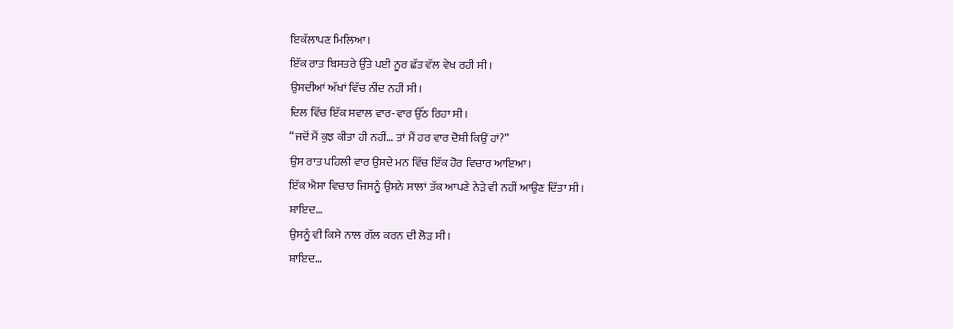ਇਕੱਲਾਪਣ ਮਿਲਿਆ।
ਇੱਕ ਰਾਤ ਬਿਸਤਰੇ ਉੱਤੇ ਪਈ ਨੂਰ ਛੱਤ ਵੱਲ ਵੇਖ ਰਹੀ ਸੀ।
ਉਸਦੀਆਂ ਅੱਖਾਂ ਵਿੱਚ ਨੀਂਦ ਨਹੀਂ ਸੀ।
ਦਿਲ ਵਿੱਚ ਇੱਕ ਸਵਾਲ ਵਾਰ-ਵਾਰ ਉੱਠ ਰਿਹਾ ਸੀ।
“ਜਦੋਂ ਮੈਂ ਕੁਝ ਕੀਤਾ ਹੀ ਨਹੀਂ… ਤਾਂ ਮੈਂ ਹਰ ਵਾਰ ਦੋਸ਼ੀ ਕਿਉਂ ਹਾਂ?”
ਉਸ ਰਾਤ ਪਹਿਲੀ ਵਾਰ ਉਸਦੇ ਮਨ ਵਿੱਚ ਇੱਕ ਹੋਰ ਵਿਚਾਰ ਆਇਆ।
ਇੱਕ ਐਸਾ ਵਿਚਾਰ ਜਿਸਨੂੰ ਉਸਨੇ ਸਾਲਾਂ ਤੱਕ ਆਪਣੇ ਨੇੜੇ ਵੀ ਨਹੀਂ ਆਉਣ ਦਿੱਤਾ ਸੀ।
ਸ਼ਾਇਦ…
ਉਸਨੂੰ ਵੀ ਕਿਸੇ ਨਾਲ ਗੱਲ ਕਰਨ ਦੀ ਲੋੜ ਸੀ।
ਸ਼ਾਇਦ…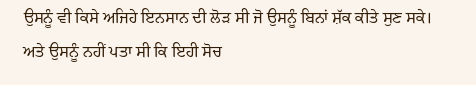ਉਸਨੂੰ ਵੀ ਕਿਸੇ ਅਜਿਹੇ ਇਨਸਾਨ ਦੀ ਲੋੜ ਸੀ ਜੋ ਉਸਨੂੰ ਬਿਨਾਂ ਸ਼ੱਕ ਕੀਤੇ ਸੁਣ ਸਕੇ।
ਅਤੇ ਉਸਨੂੰ ਨਹੀਂ ਪਤਾ ਸੀ ਕਿ ਇਹੀ ਸੋਚ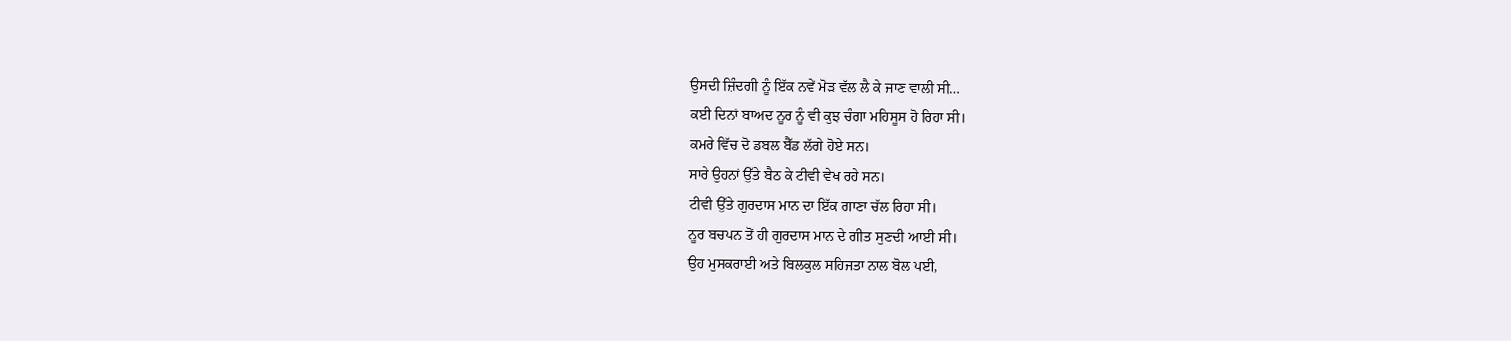ਉਸਦੀ ਜ਼ਿੰਦਗੀ ਨੂੰ ਇੱਕ ਨਵੇਂ ਮੋੜ ਵੱਲ ਲੈ ਕੇ ਜਾਣ ਵਾਲੀ ਸੀ…
ਕਈ ਦਿਨਾਂ ਬਾਅਦ ਨੂਰ ਨੂੰ ਵੀ ਕੁਝ ਚੰਗਾ ਮਹਿਸੂਸ ਹੋ ਰਿਹਾ ਸੀ।
ਕਮਰੇ ਵਿੱਚ ਦੋ ਡਬਲ ਬੈੱਡ ਲੱਗੇ ਹੋਏ ਸਨ।
ਸਾਰੇ ਉਹਨਾਂ ਉੱਤੇ ਬੈਠ ਕੇ ਟੀਵੀ ਵੇਖ ਰਹੇ ਸਨ।
ਟੀਵੀ ਉੱਤੇ ਗੁਰਦਾਸ ਮਾਨ ਦਾ ਇੱਕ ਗਾਣਾ ਚੱਲ ਰਿਹਾ ਸੀ।
ਨੂਰ ਬਚਪਨ ਤੋਂ ਹੀ ਗੁਰਦਾਸ ਮਾਨ ਦੇ ਗੀਤ ਸੁਣਦੀ ਆਈ ਸੀ।
ਉਹ ਮੁਸਕਰਾਈ ਅਤੇ ਬਿਲਕੁਲ ਸਹਿਜਤਾ ਨਾਲ ਬੋਲ ਪਈ,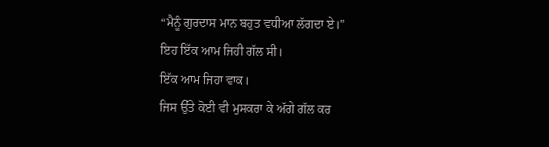“ਮੈਨੂੰ ਗੁਰਦਾਸ ਮਾਨ ਬਹੁਤ ਵਧੀਆ ਲੱਗਦਾ ਏ।”
ਇਹ ਇੱਕ ਆਮ ਜਿਹੀ ਗੱਲ ਸੀ।
ਇੱਕ ਆਮ ਜਿਹਾ ਵਾਕ।
ਜਿਸ ਉੱਤੇ ਕੋਈ ਵੀ ਮੁਸਕਰਾ ਕੇ ਅੱਗੇ ਗੱਲ ਕਰ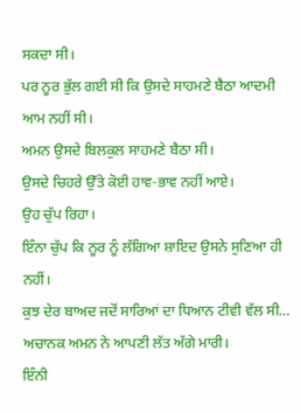ਸਕਦਾ ਸੀ।
ਪਰ ਨੂਰ ਭੁੱਲ ਗਈ ਸੀ ਕਿ ਉਸਦੇ ਸਾਹਮਣੇ ਬੈਠਾ ਆਦਮੀ ਆਮ ਨਹੀਂ ਸੀ।
ਅਮਨ ਉਸਦੇ ਬਿਲਕੁਲ ਸਾਹਮਣੇ ਬੈਠਾ ਸੀ।
ਉਸਦੇ ਚਿਹਰੇ ਉੱਤੇ ਕੋਈ ਹਾਵ-ਭਾਵ ਨਹੀਂ ਆਏ।
ਉਹ ਚੁੱਪ ਰਿਹਾ।
ਇੰਨਾ ਚੁੱਪ ਕਿ ਨੂਰ ਨੂੰ ਲੱਗਿਆ ਸ਼ਾਇਦ ਉਸਨੇ ਸੁਣਿਆ ਹੀ ਨਹੀਂ।
ਕੁਝ ਦੇਰ ਬਾਅਦ ਜਦੋਂ ਸਾਰਿਆਂ ਦਾ ਧਿਆਨ ਟੀਵੀ ਵੱਲ ਸੀ…
ਅਚਾਨਕ ਅਮਨ ਨੇ ਆਪਣੀ ਲੱਤ ਅੱਗੇ ਮਾਰੀ।
ਇੰਨੀ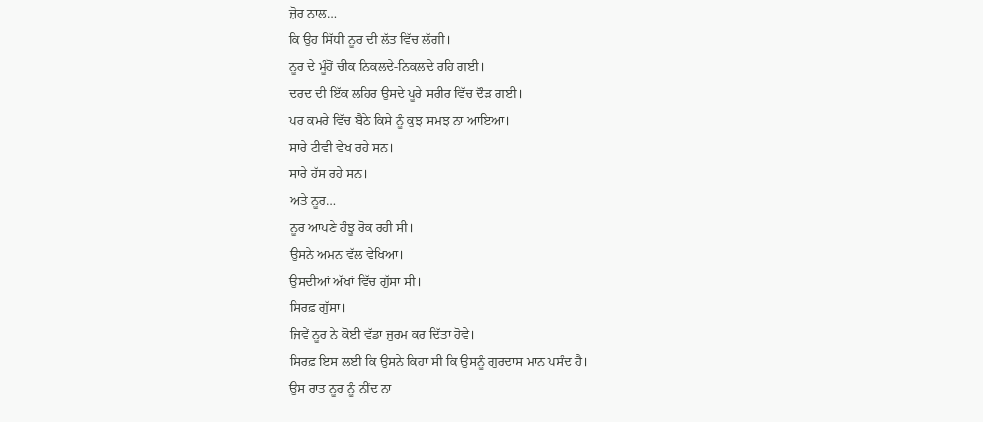ਜ਼ੋਰ ਨਾਲ…
ਕਿ ਉਹ ਸਿੱਧੀ ਨੂਰ ਦੀ ਲੱਤ ਵਿੱਚ ਲੱਗੀ।
ਨੂਰ ਦੇ ਮੂੰਹੋਂ ਚੀਕ ਨਿਕਲਦੇ-ਨਿਕਲਦੇ ਰਹਿ ਗਈ।
ਦਰਦ ਦੀ ਇੱਕ ਲਹਿਰ ਉਸਦੇ ਪੂਰੇ ਸਰੀਰ ਵਿੱਚ ਦੌੜ ਗਈ।
ਪਰ ਕਮਰੇ ਵਿੱਚ ਬੈਠੇ ਕਿਸੇ ਨੂੰ ਕੁਝ ਸਮਝ ਨਾ ਆਇਆ।
ਸਾਰੇ ਟੀਵੀ ਵੇਖ ਰਹੇ ਸਨ।
ਸਾਰੇ ਹੱਸ ਰਹੇ ਸਨ।
ਅਤੇ ਨੂਰ…
ਨੂਰ ਆਪਣੇ ਹੰਝੂ ਰੋਕ ਰਹੀ ਸੀ।
ਉਸਨੇ ਅਮਨ ਵੱਲ ਵੇਖਿਆ।
ਉਸਦੀਆਂ ਅੱਖਾਂ ਵਿੱਚ ਗੁੱਸਾ ਸੀ।
ਸਿਰਫ਼ ਗੁੱਸਾ।
ਜਿਵੇਂ ਨੂਰ ਨੇ ਕੋਈ ਵੱਡਾ ਜੁਰਮ ਕਰ ਦਿੱਤਾ ਹੋਵੇ।
ਸਿਰਫ਼ ਇਸ ਲਈ ਕਿ ਉਸਨੇ ਕਿਹਾ ਸੀ ਕਿ ਉਸਨੂੰ ਗੁਰਦਾਸ ਮਾਨ ਪਸੰਦ ਹੈ।
ਉਸ ਰਾਤ ਨੂਰ ਨੂੰ ਨੀਂਦ ਨਾ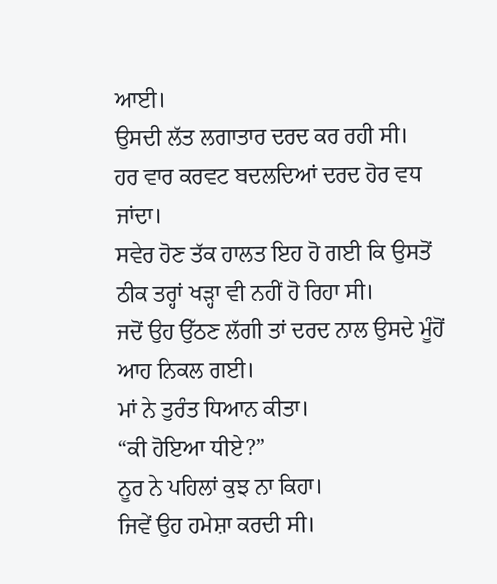ਆਈ।
ਉਸਦੀ ਲੱਤ ਲਗਾਤਾਰ ਦਰਦ ਕਰ ਰਹੀ ਸੀ।
ਹਰ ਵਾਰ ਕਰਵਟ ਬਦਲਦਿਆਂ ਦਰਦ ਹੋਰ ਵਧ ਜਾਂਦਾ।
ਸਵੇਰ ਹੋਣ ਤੱਕ ਹਾਲਤ ਇਹ ਹੋ ਗਈ ਕਿ ਉਸਤੋਂ ਠੀਕ ਤਰ੍ਹਾਂ ਖੜ੍ਹਾ ਵੀ ਨਹੀਂ ਹੋ ਰਿਹਾ ਸੀ।
ਜਦੋਂ ਉਹ ਉੱਠਣ ਲੱਗੀ ਤਾਂ ਦਰਦ ਨਾਲ ਉਸਦੇ ਮੂੰਹੋਂ ਆਹ ਨਿਕਲ ਗਈ।
ਮਾਂ ਨੇ ਤੁਰੰਤ ਧਿਆਨ ਕੀਤਾ।
“ਕੀ ਹੋਇਆ ਧੀਏ?”
ਨੂਰ ਨੇ ਪਹਿਲਾਂ ਕੁਝ ਨਾ ਕਿਹਾ।
ਜਿਵੇਂ ਉਹ ਹਮੇਸ਼ਾ ਕਰਦੀ ਸੀ।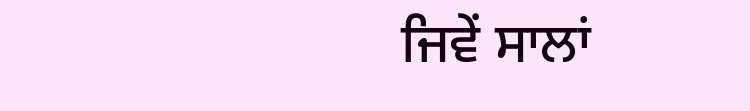ਜਿਵੇਂ ਸਾਲਾਂ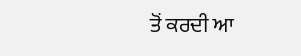ਤੋਂ ਕਰਦੀ ਆ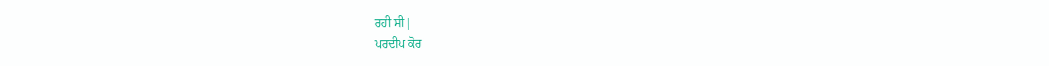ਰਹੀ ਸੀ|
ਪਰਦੀਪ ਕੋਰ